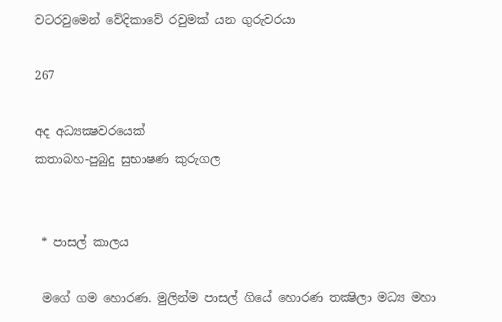වටරවුමෙන් වේදිකාවේ රවුමක් යන ගුරුවරයා

267

අද අධ්‍යක්‍ෂවරයෙක්
කතාබහ-පුබුදු සුභාෂණ කුරුගල


 * පාසල් කාලය

 මගේ ගම හොරණ. මුලින්ම පාසල් ගියේ හොරණ තක්‍ෂිලා මධ්‍ය මහා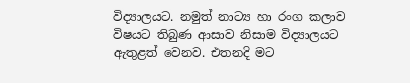විද්‍යාලයට. නමුත් නාට්‍ය හා රංග කලාව විෂයට තිබුණ ආසාව නිසාම විද්‍යාලයට ඇතුළත් වෙනව. එතනදි මට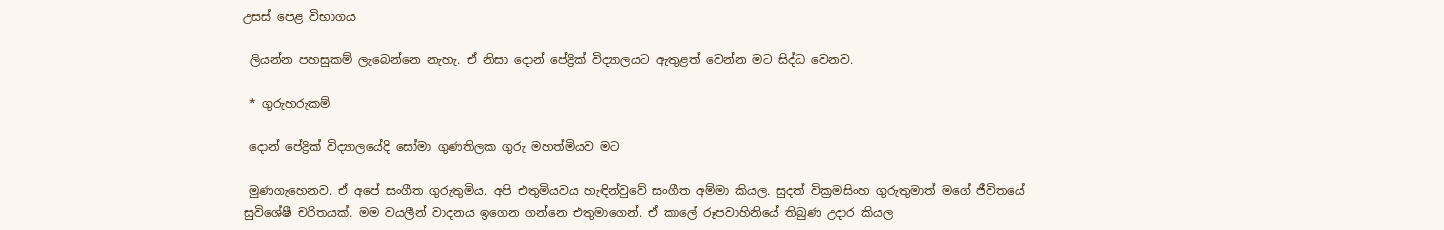උසස් පෙළ විභාගය

 ලියන්න පහසුකම් ලැබෙන්නෙ නැහැ. ඒ නිසා දොන් පේද්‍රික් විද්‍යාලයට ඇතුළත් වෙන්න මට සිද්ධ වෙනව.

 * ගුරුහරුකම්

 දොන් පේද්‍රික් විද්‍යාලයේදි සෝමා ගුණතිලක ගුරු මහත්මියව මට

 මුණගැහෙනව. ඒ අපේ සංගීත ගුරුතුමිය. අපි එතුමියවය හැඳින්වුවේ සංගීත අම්මා කියල. සුදත් වික්‍රමසිංහ ගුරුතුමාත් මගේ ජීවිතයේ සුවිශේෂී චරිතයක්. මම වයලීන් වාදනය ඉගෙන ගන්නෙ එතුමාගෙන්. ඒ කාලේ රූපවාහිනියේ තිබුණ උදාර කියල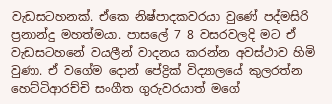වැඩසටහනක්. ඒකෙ නිෂ්පාදකවරයා වුණේ පද්මසිරි ප්‍රනාන්දු මහත්මයා. පාසලේ 7 8 වසරවලදි මට ඒ වැඩසටහනේ වයලීන් වාදනය කරන්න අවස්ථාව හිමි වුණා. ඒ වගේම දොන් පේද්‍රික් විද්‍යාලයේ කුලරත්න හෙට්ටිආරච්චි සංගීත ගුරුවරයාත් මගේ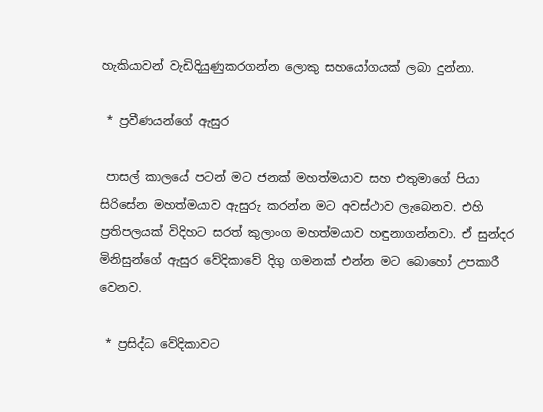හැකියාවන් වැඩිදියුණුකරගන්න ලොකු සහයෝගයක් ලබා දුන්නා.

 * ප්‍රවීණයන්ගේ ඇසුර

 පාසල් කාලයේ පටන් මට ජනක් මහත්මයාව සහ එතුමාගේ පියා සිරිසේන මහත්මයාව ඇසුරු කරන්න මට අවස්ථාව ලැබෙනව. එහි ප්‍රතිපලයක් විදිහට සරත් කුලාංග මහත්මයාව හඳුනාගන්නවා. ඒ සුන්දර මිනිසුන්ගේ ඇසුර වේදිකාවේ දිගු ගමනක් එන්න මට බොහෝ උපකාරී වෙනව.

 * ප්‍රසිද්ධ වේදිකාවට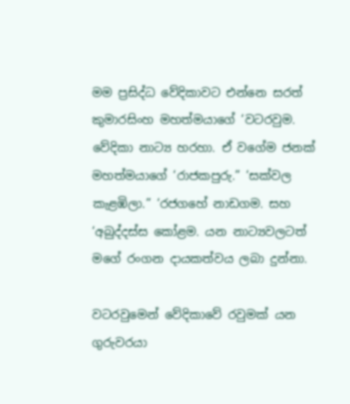මම ප්‍රසිද්ධ වේදිකාවට එන්නෙ සරත් කුමාරසිංහ මහත්මයාගේ ‘වටරවුම. වේදිකා නාට්‍ය හරහා. ඒ වගේම ජනක් මහත්මයාගේ ‘රාජකපුරු.” ‘සක්වල කැළඹිලා.” ‘රජගහේ නාඩගම. සහ ‘අබුද්දස්ස කෝළම. යන නාට්‍යවලටත් මගේ රංගන දායකත්වය ලබා දුන්නා.

වටරවුමෙන් වේදිකාවේ රවුමක් යන ගුරුවරයා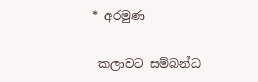* අරමුණ

 කලාවට සම්බන්ධ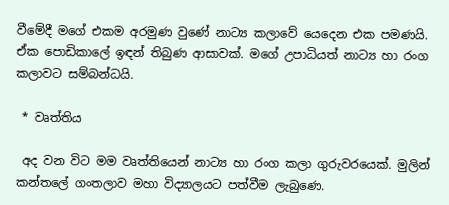වීමේදී මගේ එකම අරමුණ වුණේ නාට්‍ය කලාවේ යෙදෙන එක පමණයි. ඒක පොඩිකාලේ ඉඳන් තිබුණ ආසාවක්. මගේ උපාධියත් නාට්‍ය හා රංග කලාවට සම්බන්ධයි.

 * වෘත්තිය

 අද වන විට මම වෘත්තියෙන් නාට්‍ය හා රංග කලා ගුරුවරයෙක්. මුලින් කන්තලේ ගංතලාව මහා විද්‍යාලයට පත්වීම ලැබුණෙ.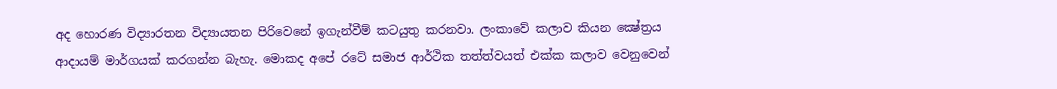අද හොරණ විද්‍යාරතන විද්‍යායතන පිරිවෙනේ ඉගැන්වීම් කටයුතු කරනවා. ලංකාවේ කලාව කියන ක්‍ෂේත්‍රය ආදායම් මාර්ගයක් කරගන්න බැහැ. මොකද අපේ රටේ සමාජ ආර්ථික තත්ත්වයත් එක්ක කලාව වෙනුවෙන්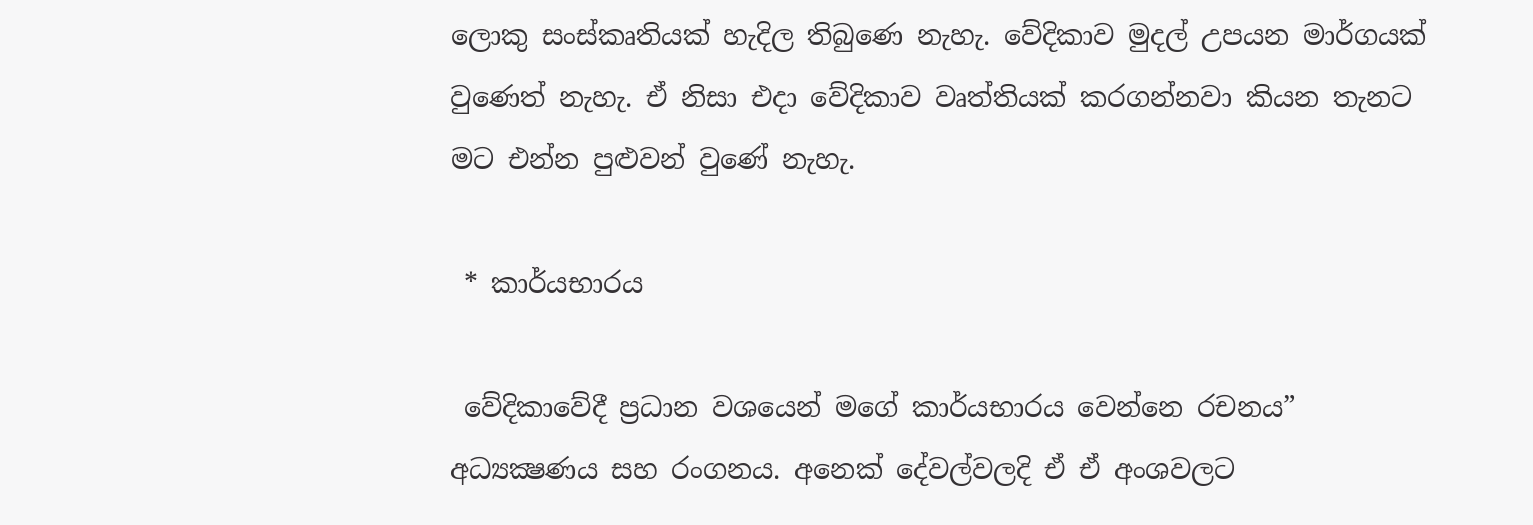ලොකු සංස්කෘතියක් හැදිල තිබුණෙ නැහැ. වේදිකාව මුදල් උපයන මාර්ගයක් වුණෙත් නැහැ. ඒ නිසා එදා වේදිකාව වෘත්තියක් කරගන්නවා කියන තැනට මට එන්න පුළුවන් වුණේ නැහැ.

 * කාර්යභාරය

 වේදිකාවේදී ප්‍රධාන වශයෙන් මගේ කාර්යභාරය වෙන්නෙ රචනය” අධ්‍යක්‍ෂණය සහ රංගනය. අනෙක් දේවල්වලදි ඒ ඒ අංශවලට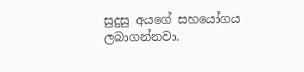සුදුසු අයගේ සහයෝගය ලබාගන්නවා.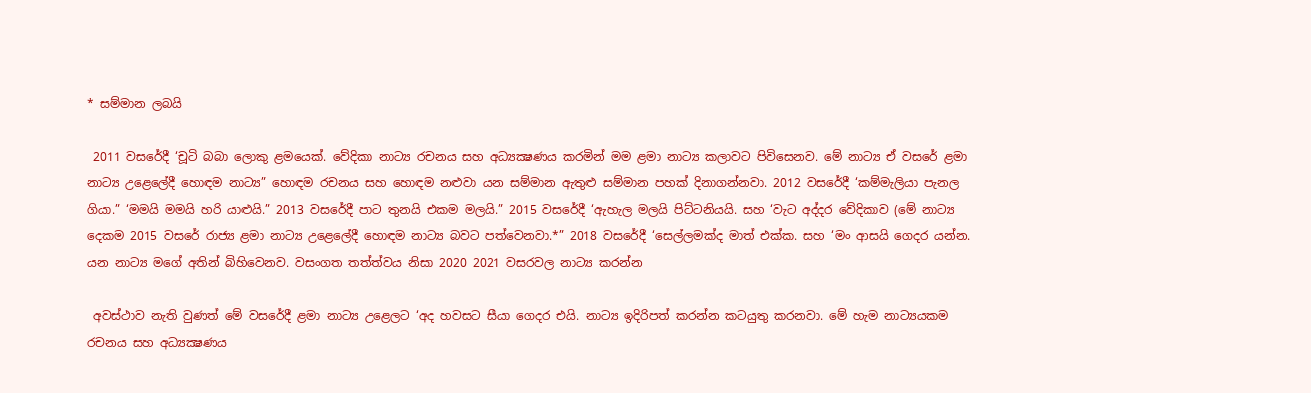* සම්මාන ලබයි

 2011 වසරේදී ‘චූටි බබා ලොකු ළමයෙක්. වේදිකා නාට්‍ය රචනය සහ අධ්‍යක්‍ෂණය කරමින් මම ළමා නාට්‍ය කලාවට පිවිසෙනව. මේ නාට්‍ය ඒ වසරේ ළමා නාට්‍ය උළෙලේදී හොඳම නාට්‍ය” හොඳම රචනය සහ හොඳම නළුවා යන සම්මාන ඇතුළු සම්මාන පහක් දිනාගන්නවා. 2012 වසරේදී ‘කම්මැලියා පැනල ගියා.” ‘මමයි මමයි හරි යාළුයි.” 2013 වසරේදී පාට තුනයි එකම මලයි.” 2015 වසරේදී ‘ඇහැල මලයි පිට්ටනියයි. සහ ‘වැට අද්දර වේදිකාව (මේ නාට්‍ය දෙකම 2015 වසරේ රාජ්‍ය ළමා නාට්‍ය උළෙලේදී හොඳම නාට්‍ය බවට පත්වෙනවා.*” 2018 වසරේදී ‘සෙල්ලමක්ද මාත් එක්ක. සහ ‘මං ආසයි ගෙදර යන්න. යන නාට්‍ය මගේ අතින් බිහිවෙනව. වසංගත තත්ත්වය නිසා 2020 2021 වසරවල නාට්‍ය කරන්න

 අවස්ථාව නැති වුණත් මේ වසරේදී ළමා නාට්‍ය උළෙලට ‘අද හවසට සීයා ගෙදර එයි. නාට්‍ය ඉදිරිපත් කරන්න කටයුතු කරනවා. මේ හැම නාට්‍යයකම රචනය සහ අධ්‍යක්‍ෂණය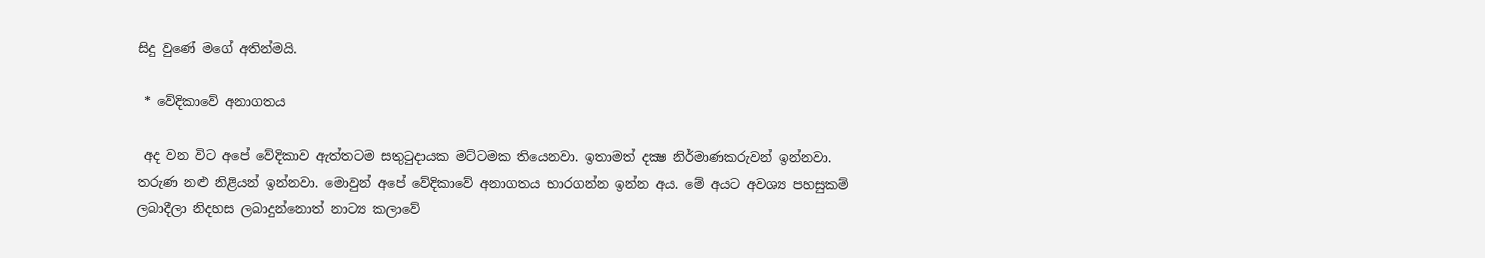සිදු වුණේ මගේ අතින්මයි.

 * වේදිකාවේ අනාගතය

 අද වන විට අපේ වේදිකාව ඇත්තටම සතුටුදායක මට්ටමක තියෙනවා. ඉතාමත් දක්‍ෂ නිර්මාණකරුවන් ඉන්නවා. තරුණ නළු නිළියන් ඉන්නවා. මොවුන් අපේ වේදිකාවේ අනාගතය භාරගන්න ඉන්න අය. මේ අයට අවශ්‍ය පහසුකම් ලබාදීලා නිදහස ලබාදුන්නොත් නාට්‍ය කලාවේ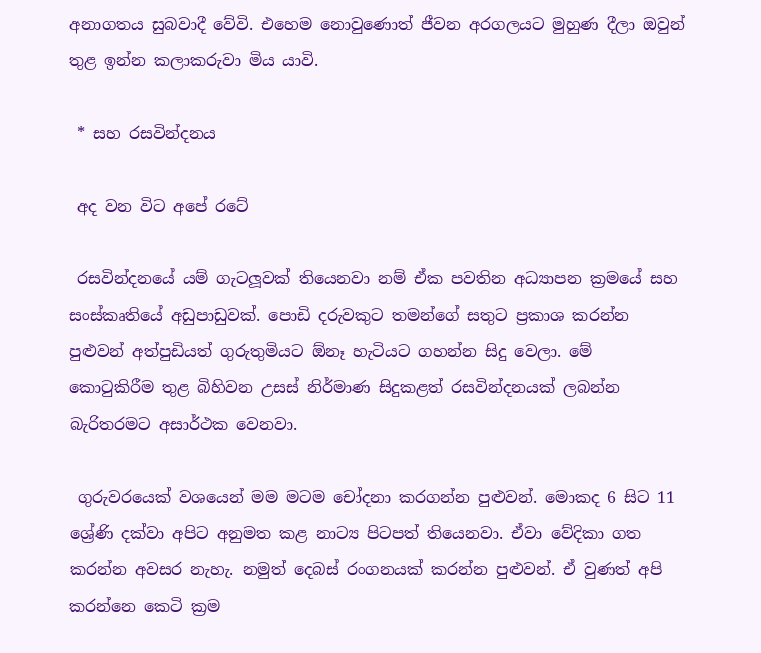අනාගතය සුබවාදී වේවි. එහෙම නොවුණොත් ජීවන අරගලයට මුහුණ දීලා ඔවුන් තුළ ඉන්න කලාකරුවා මිය යාවි.

 * සහ රසවින්දනය

 අද වන විට අපේ රටේ

 රසවින්දනයේ යම් ගැටලූවක් තියෙනවා නම් ඒක පවතින අධ්‍යාපන ක්‍රමයේ සහ සංස්කෘතියේ අඩුපාඩුවක්. පොඩි දරුවකුට තමන්ගේ සතුට ප්‍රකාශ කරන්න පුළුවන් අත්පුඩියත් ගුරුතුමියට ඕනෑ හැටියට ගහන්න සිදු වෙලා. මේ කොටුකිරීම තුළ බිහිවන උසස් නිර්මාණ සිදුකළත් රසවින්දනයක් ලබන්න බැරිතරමට අසාර්ථක වෙනවා.

 ගුරුවරයෙක් වශයෙන් මම මටම චෝදනා කරගන්න පුළුවන්. මොකද 6 සිට 11 ශ්‍රේණි දක්වා අපිට අනුමත කළ නාට්‍ය පිටපත් තියෙනවා. ඒවා වේදිකා ගත කරන්න අවසර නැහැ. නමුත් දෙබස් රංගනයක් කරන්න පුළුවන්. ඒ වුණත් අපි කරන්නෙ කෙටි ක්‍රම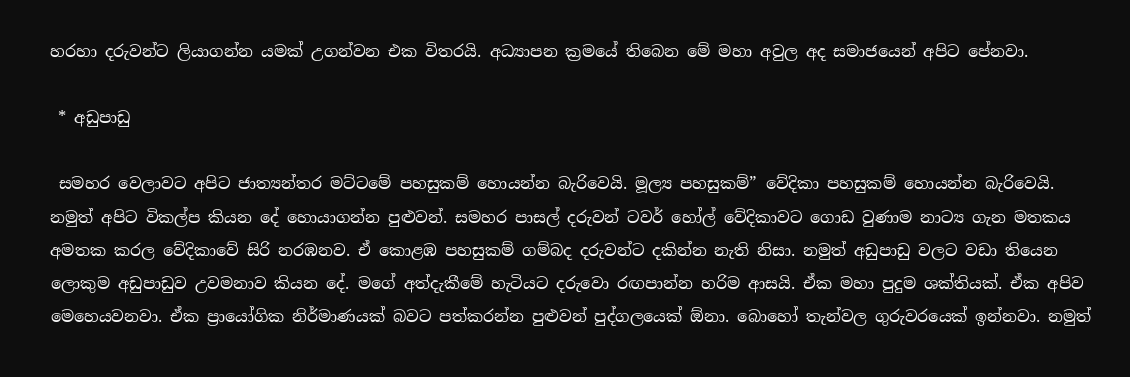හරහා දරුවන්ට ලියාගන්න යමක් උගන්වන එක විතරයි. අධ්‍යාපන ක්‍රමයේ තිබෙන මේ මහා අවුල අද සමාජයෙන් අපිට පේනවා.

 * අඩුපාඩු

 සමහර වෙලාවට අපිට ජාත්‍යන්තර මට්ටමේ පහසුකම් හොයන්න බැරිවෙයි. මූල්‍ය පහසුකම්” වේදිකා පහසුකම් හොයන්න බැරිවෙයි. නමුත් අපිට විකල්ප කියන දේ හොයාගන්න පුළුවන්. සමහර පාසල් දරුවන් ටවර් හෝල් වේදිකාවට ගොඩ වුණාම නාට්‍ය ගැන මතකය අමතක කරල වේදිකාවේ සිරි නරඹනව. ඒ කොළඹ පහසුකම් ගම්බද දරුවන්ට දකින්න නැති නිසා. නමුත් අඩුපාඩු වලට වඩා තියෙන ලොකුම අඩුපාඩුව උවමනාව කියන දේ. මගේ අත්දැකීමේ හැටියට දරුවො රඟපාන්න හරිම ආසයි. ඒක මහා පුදුම ශක්තියක්. ඒක අපිව මෙහෙයවනවා. ඒක ප්‍රායෝගික නිර්මාණයක් බවට පත්කරන්න පුළුවන් පුද්ගලයෙක් ඕනා. බොහෝ තැන්වල ගුරුවරයෙක් ඉන්නවා. නමුත්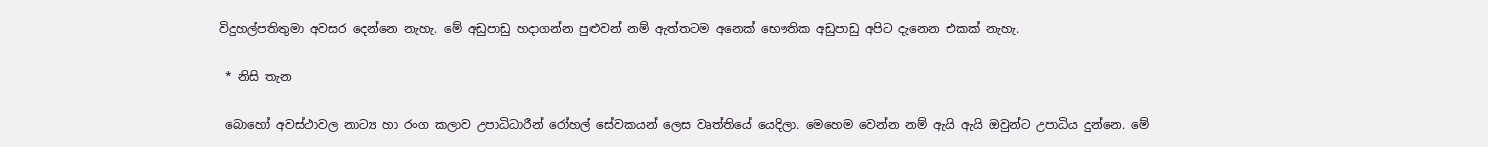විදුහල්පතිතුමා අවසර දෙන්නෙ නැහැ. මේ අඩුපාඩු හදාගන්න පුළුවන් නම් ඇත්තටම අනෙක් භෞතික අඩුපාඩු අපිට දැනෙන එකක් නැහැ.

 * නිසි තැන

 බොහෝ අවස්ථාවල නාට්‍ය හා රංග කලාව උපාධිධාරීන් රෝහල් සේවකයන් ලෙස වෘත්තියේ යෙදිලා. මෙහෙම වෙන්න නම් ඇයි ඇයි ඔවුන්ට උපාධිය දුන්නෙ. මේ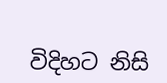විදිහට නිසි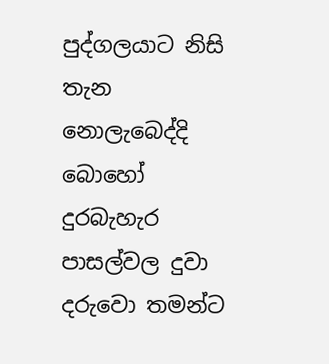පුද්ගලයාට නිසි තැන නොලැබෙද්දි බොහෝ දුරබැහැර පාසල්වල දුවා දරුවො තමන්ට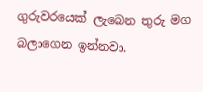ගුරුවරයෙක් ලැබෙන තුරු මග බලාගෙන ඉන්නවා.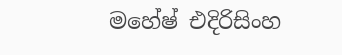මහේෂ් එදිරිසිංහ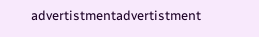advertistmentadvertistment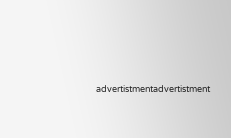advertistmentadvertistment